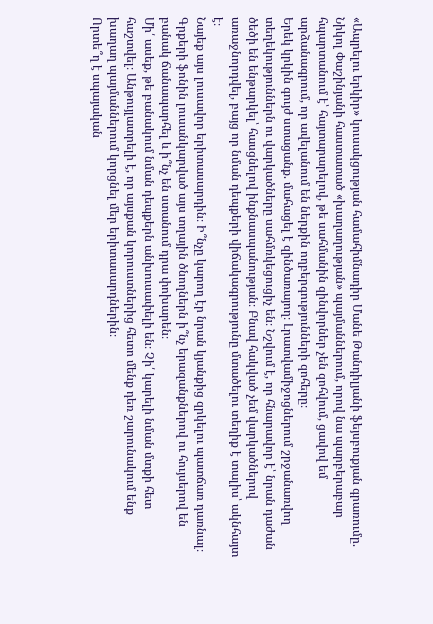«Ապրելու երկիր» կուսակցության համահիմնադիր Մանե Թանդիլյանի ֆեյսբուքյան գրառումը.
Նիկոլ Փաշինյանի հաստատած «խաղաղության» պայմաններում, որով նա պարբերաբար հպարտանում է՝ հայտարարելով, թե սահմանին զինվորներ չեն զոհվում, ցավով եմ արձանագրում, որ ավելանում են ներքին ողբերգությունների զոհերը։
Երեկ կրկին գույժ ստացանք. մահացել է զինծառայող։ Լրատվամիջոցներում շրջանառվող տեղեկություններն ու վարկածները սահմռկեցուցիչ են։ Նշվում է, որ հնարավոր է՝ նրան դաժան ծեծի են ենթարկել՝ հասցնելով ինքնասպանության։ Բնավ հակված չեմ վարկածներով առաջնորդվել, բայց որ նման դեպքերի վիճակագրությունը մտածելու տեղիք է տալիս՝ ակնհայտ է։
Նայեք այս լուսավոր երիտասարդին։ Ի՞նչը կարող էր նրան կյանքից զրկելու պատճառ դառնալ։ Գրքերի ֆոնին լուսանկարված այս տղային ծնողներն ի՞նչ երազանքներով ու հույսերով են բանակ ճանապարհել և ի՞նչ են ստանում դրա փոխարեն։
Մի՛ ասեք, թե բանակում նման դեպքերն անխուսափելի են։ Չի՛ կարելի նման մտքի հետ հաշտվել։ Անթույլատրելի է, որ այսքան կորուստներից հետո մենք դեռ շարունակում ենք խաղաղ պայմաններում կորցնել մեր երիտասարդներին։
Որտե՞ղ է սպայական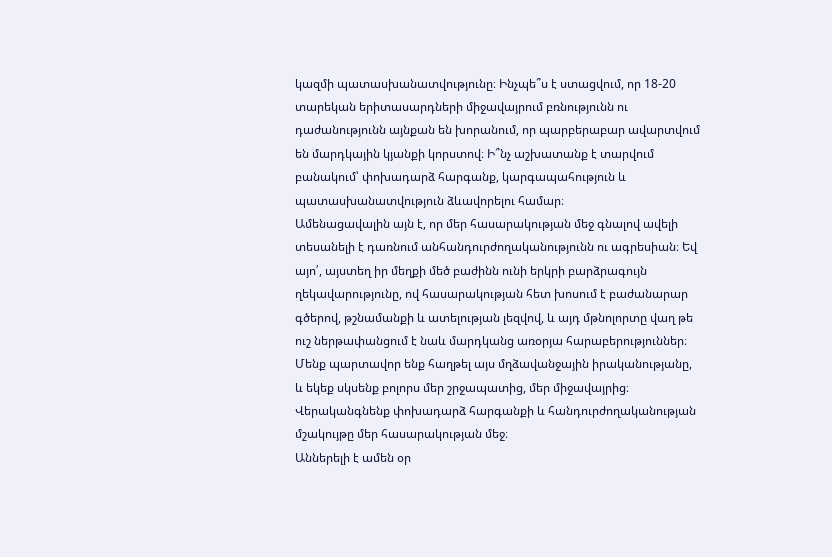կազմի պատասխանատվությունը։ Ինչպե՞ս է ստացվում, որ 18-20 տարեկան երիտասարդների միջավայրում բռնությունն ու դաժանությունն այնքան են խորանում, որ պարբերաբար ավարտվում են մարդկային կյանքի կորստով։ Ի՞նչ աշխատանք է տարվում բանակում՝ փոխադարձ հարգանք, կարգապահություն և պատասխանատվություն ձևավորելու համար։
Ամենացավալին այն է, որ մեր հասարակության մեջ գնալով ավելի տեսանելի է դառնում անհանդուրժողականությունն ու ագրեսիան։ Եվ այո՛, այստեղ իր մեղքի մեծ բաժինն ունի երկրի բարձրագույն ղեկավարությունը, ով հասարակության հետ խոսում է բաժանարար գծերով, թշնամանքի և ատելության լեզվով, և այդ մթնոլորտը վաղ թե ուշ ներթափանցում է նաև մարդկանց առօրյա հարաբերություններ։
Մենք պարտավոր ենք հաղթել այս մղձավանջային իրականությանը, և եկեք սկսենք բոլորս մեր շրջապատից, մեր միջավայրից։ Վերականգնենք փոխադարձ հարգանքի և հանդուրժողականության մշակույթը մեր հասարակության մեջ։
Աններելի է ամեն օր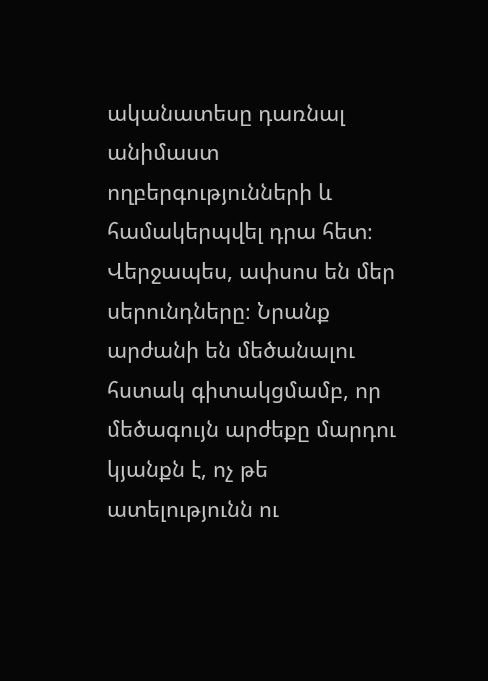ականատեսը դառնալ անիմաստ ողբերգությունների և համակերպվել դրա հետ։ Վերջապես, ափսոս են մեր սերունդները։ Նրանք արժանի են մեծանալու հստակ գիտակցմամբ, որ մեծագույն արժեքը մարդու կյանքն է, ոչ թե ատելությունն ու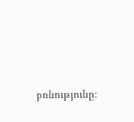բռնությունը։